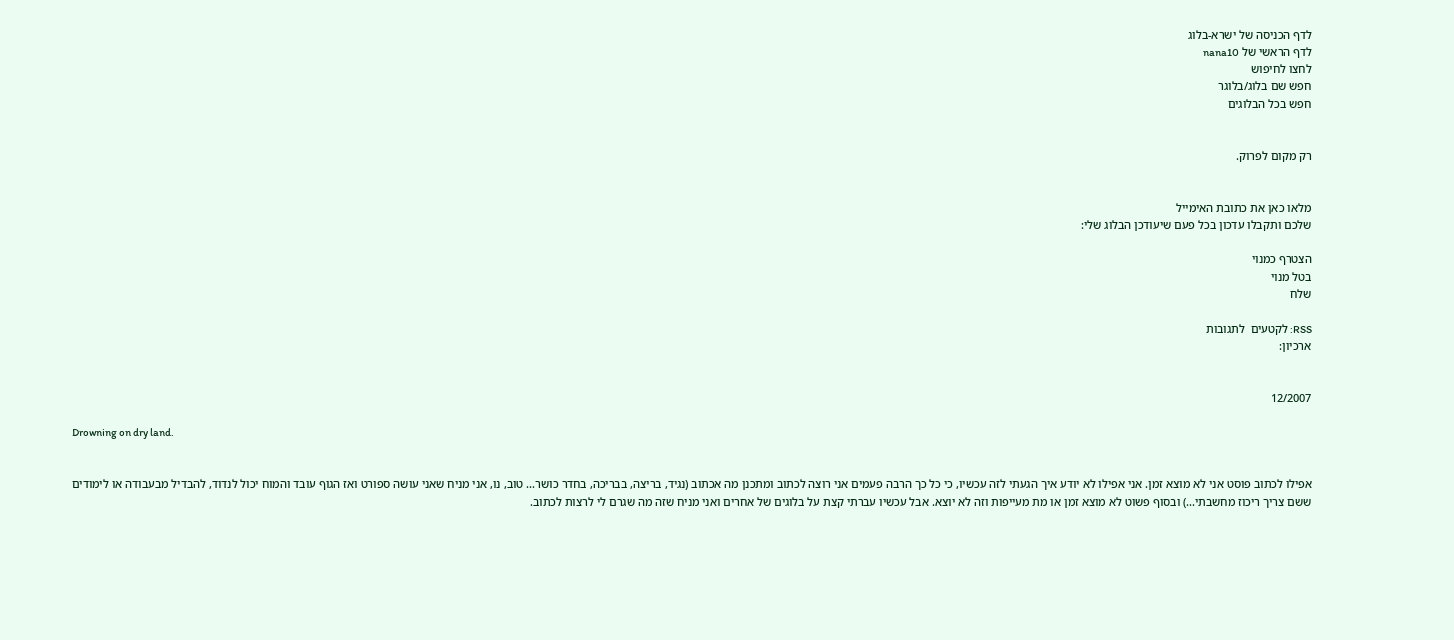לדף הכניסה של ישרא-בלוג
לדף הראשי של nana10
לחצו לחיפוש
חפש שם בלוג/בלוגר
חפש בכל הבלוגים


רק מקום לפרוק.


מלאו כאן את כתובת האימייל
שלכם ותקבלו עדכון בכל פעם שיעודכן הבלוג שלי:

הצטרף כמנוי
בטל מנוי
שלח

RSS: לקטעים  לתגובות
ארכיון:


12/2007

Drowning on dry land.


אפילו לכתוב פוסט אני לא מוצא זמן. אני אפילו לא יודע איך הגעתי לזה עכשיו, כי כל כך הרבה פעמים אני רוצה לכתוב ומתכנן מה אכתוב (נגיד, בריצה, בבריכה, בחדר כושר... טוב, נו, אני מניח שאני עושה ספורט ואז הגוף עובד והמוח יכול לנדוד, להבדיל מבעבודה או לימודים ששם צריך ריכוז מחשבתי...) ובסוף פשוט לא מוצא זמן או מת מעייפות וזה לא יוצא. אבל עכשיו עברתי קצת על בלוגים של אחרים ואני מניח שזה מה שגרם לי לרצות לכתוב.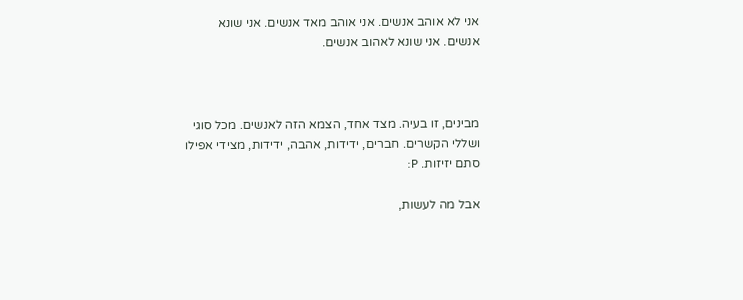אני לא אוהב אנשים. אני אוהב מאד אנשים. אני שונא אנשים. אני שונא לאהוב אנשים.



מבינים, זו בעיה. מצד אחד, הצמא הזה לאנשים. מכל סוגי ושללי הקשרים. חברים, ידידות, אהבה, ידידות, מצידי אפילו סתם יזיזות. P:

אבל מה לעשות,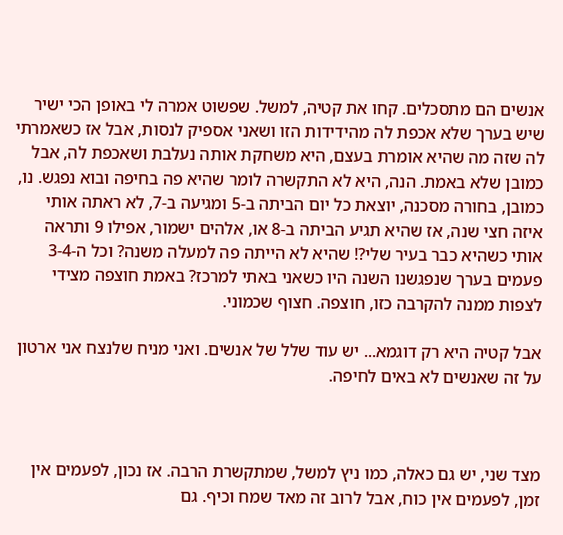אנשים הם מתסכלים. קחו את קטיה, למשל. שפשוט אמרה לי באופן הכי ישיר שיש בערך שלא אכפת לה מהידידות הזו ושאני אספיק לנסות, אבל אז כשאמרתי לה שזה מה שהיא אומרת בעצם, היא משחקת אותה נעלבת ושאכפת לה, אבל כמובן שלא באמת. הנה, היא לא התקשרה לומר שהיא פה בחיפה ובוא נפגש. נו, כמובן, בחורה מסכנה, יוצאת כל יום הביתה ב-5 ומגיעה ב-7, לא ראתה אותי איזה חצי שנה, אז שהיא תגיע הביתה ב-8 או, אלהים ישמור, אפילו 9 ותראה אותי כשהיא כבר בעיר שלי?! שהיא לא הייתה פה למעלה משנה? וכל ה-3-4 פעמים בערך שנפגשנו השנה היו כשאני באתי למרכז? באמת חוצפה מצידי לצפות ממנה להקרבה כזו, חוצפה. חצוף שכמוני.

אבל קטיה היא רק דוגמא... יש עוד שלל של אנשים. ואני מניח שלנצח אני ארטון על זה שאנשים לא באים לחיפה.



מצד שני, יש גם כאלה, כמו ניץ למשל, שמתקשרת הרבה. אז נכון, לפעמים אין זמן, לפעמים אין כוח, אבל לרוב זה מאד שמח וכיף. גם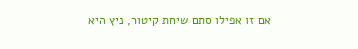אם זו אפילו סתם שיחת קיטור, ניץ היא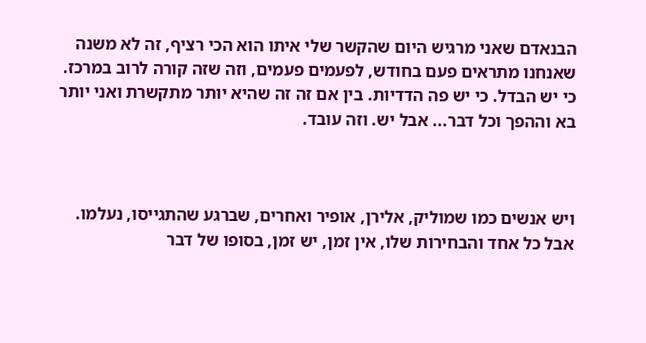הבנאדם שאני מרגיש היום שהקשר שלי איתו הוא הכי רציף, זה לא משנה שאנחנו מתראים פעם בחודש, לפעמים פעמים, וזה שזה קורה לרוב במרכז. כי יש הבדל. כי יש פה הדדיות. בין אם זה זה שהיא יותר מתקשרת ואני יותר בא וההפך וכל דבר... אבל יש. וזה עובד.



ויש אנשים כמו שמוליק, אלירן, אופיר ואחרים, שברגע שהתגייסו, נעלמו. אבל כל אחד והבחירות שלו, אין זמן, יש זמן, בסופו של דבר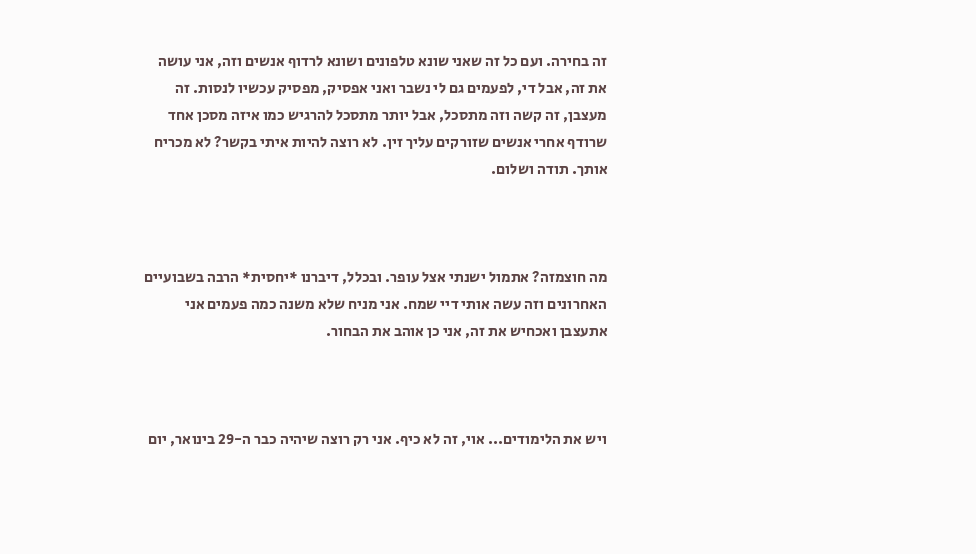זה בחירה. ועם כל זה שאני שונא טלפונים ושונא לרדוף אנשים וזה, אני עושה את זה, אבל די, לפעמים גם לי נשבר ואני אפסיק, מפסיק עכשיו לנסות. זה מעצבן, זה קשה וזה מתסכל, אבל יותר מתסכל להרגיש כמו איזה מסכן אחד שרודף אחרי אנשים שזורקים עליך זין. לא רוצה להיות איתי בקשר? לא מכריח אותך. תודה ושלום.



מה חוצמזה? אתמול ישנתי אצל עופר. ובכלל, דיברנו *יחסית* הרבה בשבועיים האחרונים וזה עשה אותי דיי שמח. אני מניח שלא משנה כמה פעמים אני אתעצבן ואכחיש את זה, אני כן אוהב את הבחור.



ויש את הלימודים... אוי, זה לא כיף. אני רק רוצה שיהיה כבר ה-29 בינואר, יום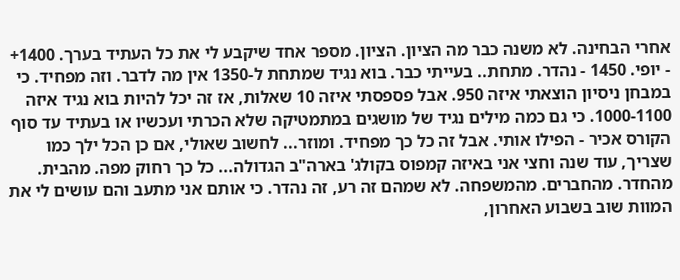אחרי הבחינה. לא משנה כבר מה הציון. הציון. מספר אחד שיקבע לי את כל העתיד בערך. 1400+ - יופי. 1450 - נהדר. מתחת.. בעייתי כבר. בוא נגיד שמתחת ל-1350 אין מה לדבר. וזה מפחיד. כי במבחן ניסיון הוצאתי איזה 950. אבל פספסתי איזה 10 שאלות, אז זה יכל להיות בוא נגיד איזה 1000-1100. כי גם כמה מילים נגיד של מושגים במתמטיקה שלא הכרתי ועכשיו או בעתיד עד סוף הקורס אכיר - הפילו אותי. אבל זה כל כך מפחיד. ומוזר... לחשוב שאולי, אם כן הכל ילך כמו שצריך, עוד שנה וחצי אני באיזה קמפוס בקולג' בארה"ב הגדולה... כל כך רחוק מפה. מהבית. מהחדר. מהחברים. מהמשפחה. לא שמהם זה רע, זה נהדר. כי אותם אני מתעב והם עושים לי את המוות שוב בשבוע האחרון,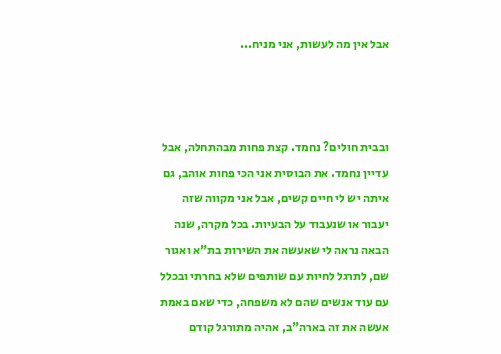אבל אין מה לעשות, אני מניח...



ובבית חולים? נחמד. קצת פחות מבהתחלה, אבל עדיין נחמד. את הבוסית אני הכי פחות אוהב, גם איתה יש לי חיים קשים, אבל אני מקווה שזה יעבור או שנעבוד על הבעיות. בכל מקרה, שנה הבאה נראה לי שאעשה את השירות בת"א ואגור שם, לתרגל לחיות עם שותפים שלא בחרתי ובכלל עם עוד אנשים שהם לא משפחה, כדי שאם באמת אעשה את זה בארה"ב, אהיה מתורגל קודם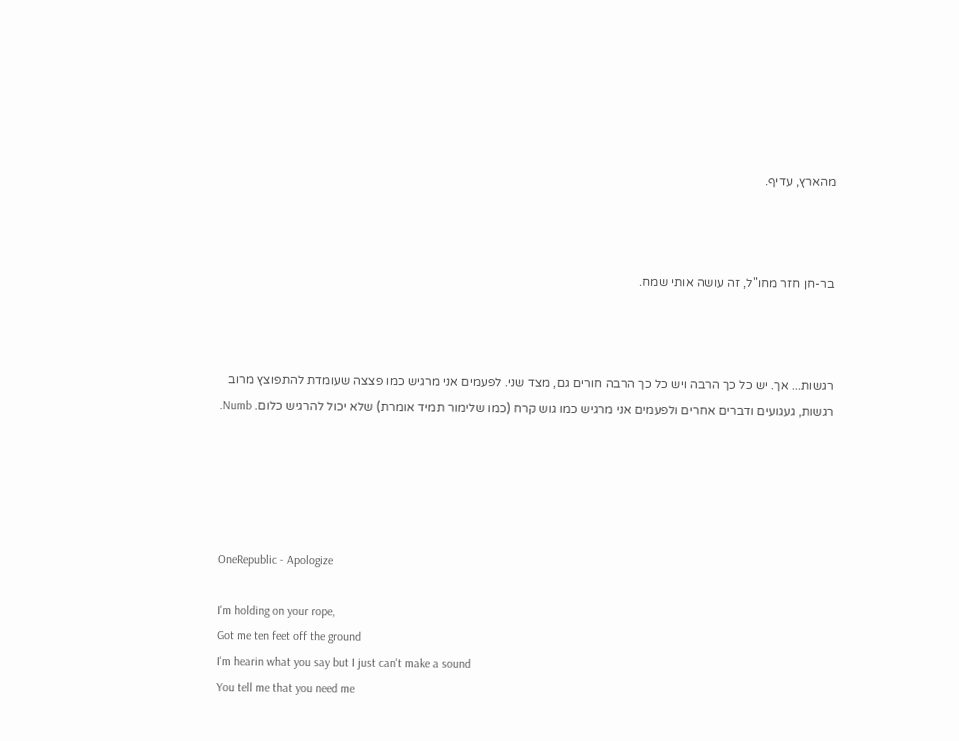מהארץ, עדיף.



בר-חן חזר מחו"ל, זה עושה אותי שמח.



רגשות... אך. יש כל כך הרבה ויש כל כך הרבה חורים גם, מצד שני. לפעמים אני מרגיש כמו פצצה שעומדת להתפוצץ מרוב רגשות, געגועים ודברים אחרים ולפעמים אני מרגיש כמו גוש קרח (כמו שלימור תמיד אומרת) שלא יכול להרגיש כלום. Numb.





OneRepublic - Apologize

I'm holding on your rope,
Got me ten feet off the ground
I'm hearin what you say but I just can't make a sound
You tell me that you need me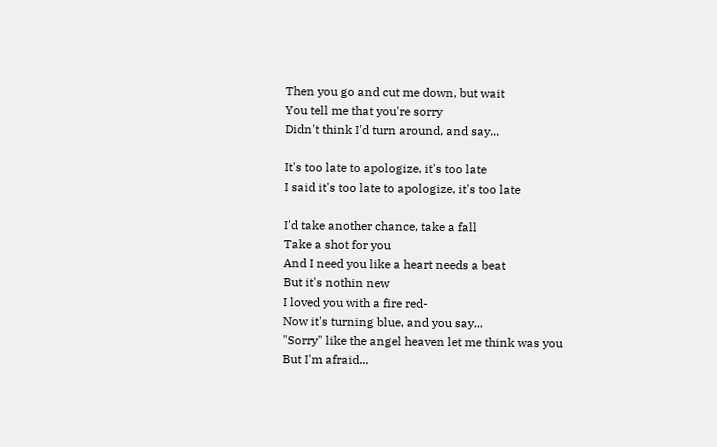Then you go and cut me down, but wait
You tell me that you're sorry
Didn't think I'd turn around, and say...

It's too late to apologize, it's too late
I said it's too late to apologize, it's too late

I'd take another chance, take a fall
Take a shot for you
And I need you like a heart needs a beat
But it's nothin new
I loved you with a fire red-
Now it's turning blue, and you say...
"Sorry" like the angel heaven let me think was you
But I'm afraid...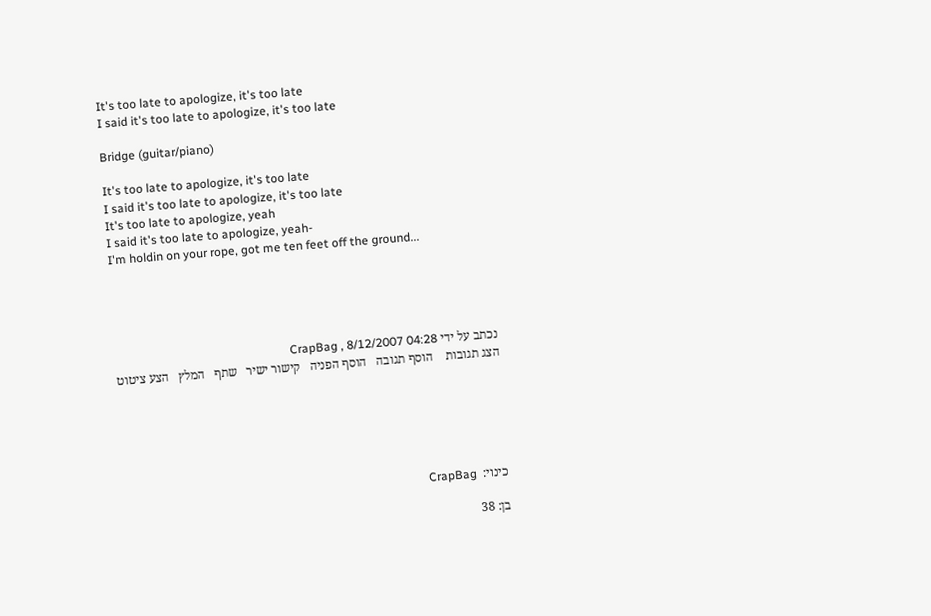It's too late to apologize, it's too late
I said it's too late to apologize, it's too late

Bridge (guitar/piano)

It's too late to apologize, it's too late
I said it's too late to apologize, it's too late
It's too late to apologize, yeah
I said it's too late to apologize, yeah-
I'm holdin on your rope, got me ten feet off the ground...





נכתב על ידי CrapBag , 8/12/2007 04:28
הצג תגובות    הוסף תגובה   הוסף הפניה   קישור ישיר   שתף   המלץ   הצע ציטוט






כינוי:  CrapBag

בן: 38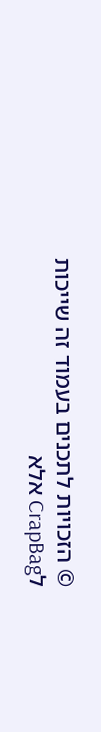© הזכויות לתכנים בעמוד זה שייכות לCrapBag אלא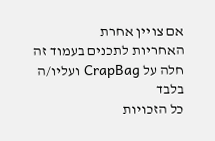אם צויין אחרת
האחריות לתכנים בעמוד זה חלה על CrapBag ועליו/ה בלבד
כל הזכויות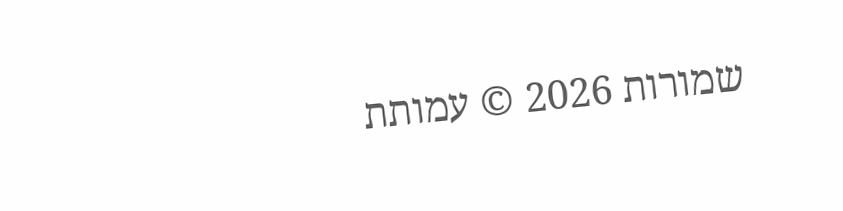שמורות 2026 © עמותת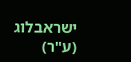ישראבלוג (ע"ר)